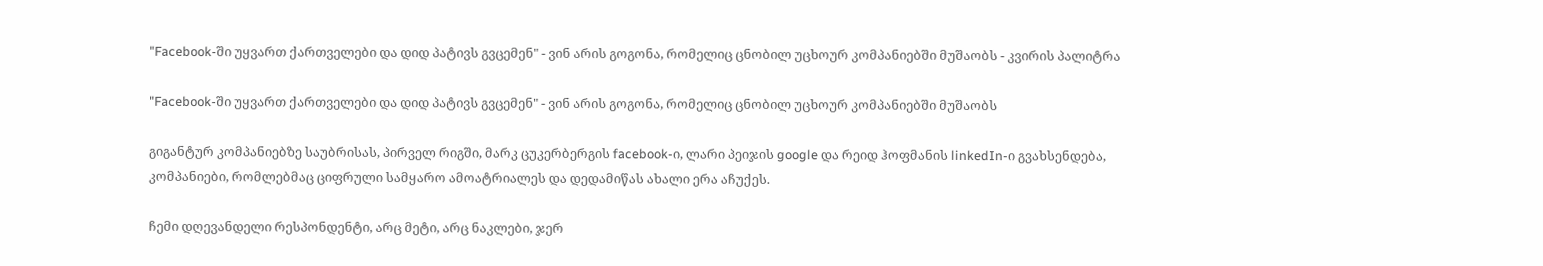"Facebook-ში უყვართ ქართველები და დიდ პატივს გვცემენ" - ვინ არის გოგონა, რომელიც ცნობილ უცხოურ კომპანიებში მუშაობს - კვირის პალიტრა

"Facebook-ში უყვართ ქართველები და დიდ პატივს გვცემენ" - ვინ არის გოგონა, რომელიც ცნობილ უცხოურ კომპანიებში მუშაობს

გიგანტურ კომპანიებზე საუბრისას, პირველ რიგში, მარკ ცუკერბერგის facebook-ი, ლარი პეიჯის google და რეიდ ჰოფმანის linkedIn-ი გვახსენდება, კომპანიები, რომლებმაც ციფრული სამყარო ამოატრიალეს და დედამიწას ახალი ერა აჩუქეს.

ჩემი დღევანდელი რესპონდენტი, არც მეტი, არც ნაკლები, ჯერ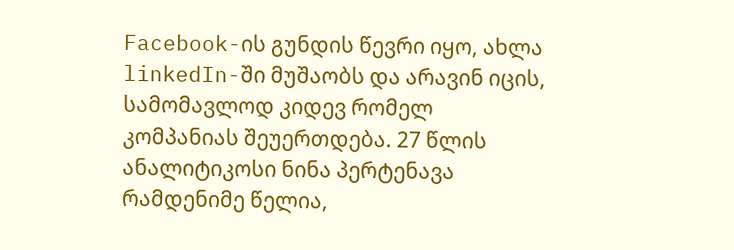Facebook-ის გუნდის წევრი იყო, ახლა linkedIn-ში მუშაობს და არავინ იცის, სამომავლოდ კიდევ რომელ კომპანიას შეუერთდება. 27 წლის ანალიტიკოსი ნინა პერტენავა რამდენიმე წელია,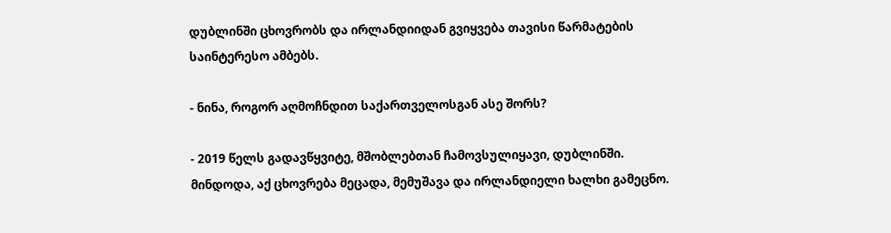დუბლინში ცხოვრობს და ირლანდიიდან გვიყვება თავისი წარმატების საინტერესო ამბებს.

- ნინა, როგორ აღმოჩნდით საქართველოსგან ასე შორს?

- 2019 წელს გადავწყვიტე, მშობლებთან ჩამოვსულიყავი, დუბლინში. მინდოდა, აქ ცხოვრება მეცადა, მემუშავა და ირლანდიელი ხალხი გამეცნო.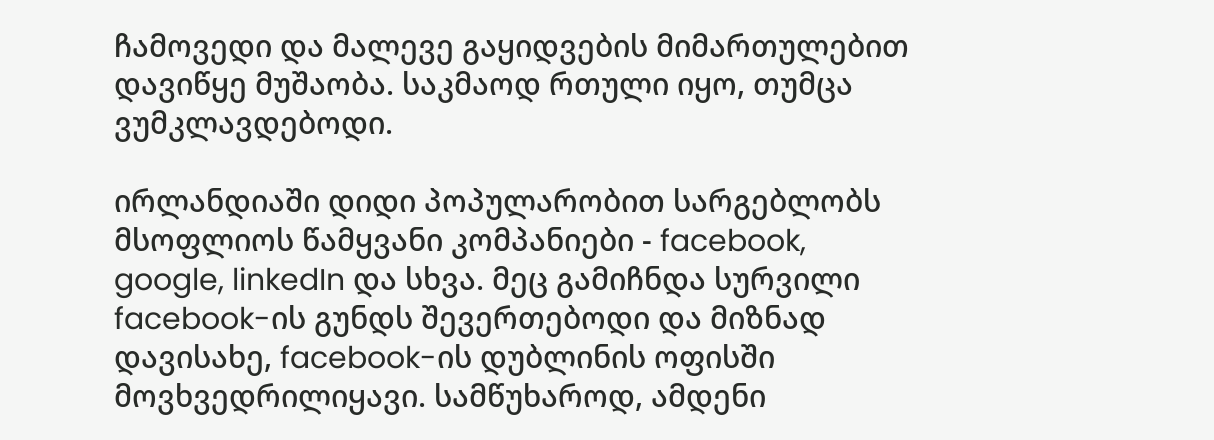ჩამოვედი და მალევე გაყიდვების მიმართულებით დავიწყე მუშაობა. საკმაოდ რთული იყო, თუმცა ვუმკლავდებოდი.

ირლანდიაში დიდი პოპულარობით სარგებლობს მსოფლიოს წამყვანი კომპანიები - facebook, google, linkedIn და სხვა. მეც გამიჩნდა სურვილი facebook-ის გუნდს შევერთებოდი და მიზნად დავისახე, facebook-ის დუბლინის ოფისში მოვხვედრილიყავი. სამწუხაროდ, ამდენი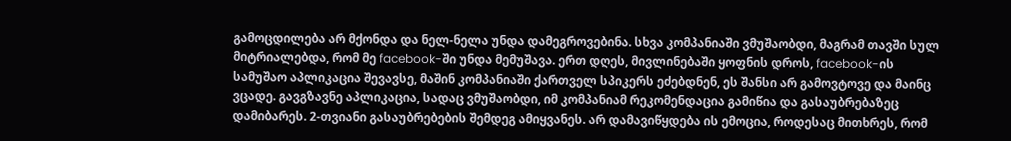გამოცდილება არ მქონდა და ნელ-ნელა უნდა დამეგროვებინა. სხვა კომპანიაში ვმუშაობდი, მაგრამ თავში სულ მიტრიალებდა, რომ მე facebook-ში უნდა მემუშავა. ერთ დღეს, მივლინებაში ყოფნის დროს, facebook-ის სამუშაო აპლიკაცია შევავსე, მაშინ კომპანიაში ქართველ სპიკერს ეძებდნენ, ეს შანსი არ გამოვტოვე და მაინც ვცადე. გავგზავნე აპლიკაცია, სადაც ვმუშაობდი, იმ კომპანიამ რეკომენდაცია გამიწია და გასაუბრებაზეც დამიბარეს. 2-თვიანი გასაუბრებების შემდეგ ამიყვანეს. არ დამავიწყდება ის ემოცია, როდესაც მითხრეს, რომ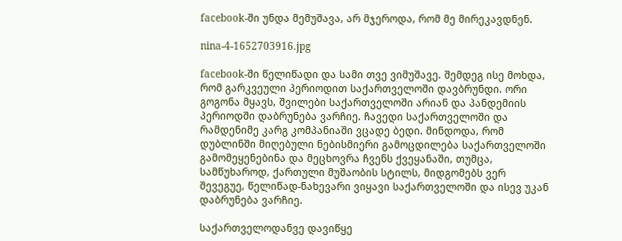facebook-ში უნდა მემუშავა, არ მჯეროდა, რომ მე მირეკავდნენ.

nina-4-1652703916.jpg

facebook-ში წელიწადი და სამი თვე ვიმუშავე. შემდეგ ისე მოხდა, რომ გარკვეული პერიოდით საქართველოში დავბრუნდი. ორი გოგონა მყავს, შვილები საქართველოში არიან და პანდემიის პერიოდში დაბრუნება ვარჩიე. ჩავედი საქართველოში და რამდენიმე კარგ კომპანიაში ვცადე ბედი. მინდოდა, რომ დუბლინში მიღებული ნებისმიერი გამოცდილება საქართველოში გამომეყენებინა და მეცხოვრა ჩვენს ქვეყანაში, თუმცა, სამწუხაროდ, ქართული მუშაობის სტილს, მიდგომებს ვერ შევეგუე, წელიწად-ნახევარი ვიყავი საქართველოში და ისევ უკან დაბრუნება ვარჩიე.

საქართველოდანვე დავიწყე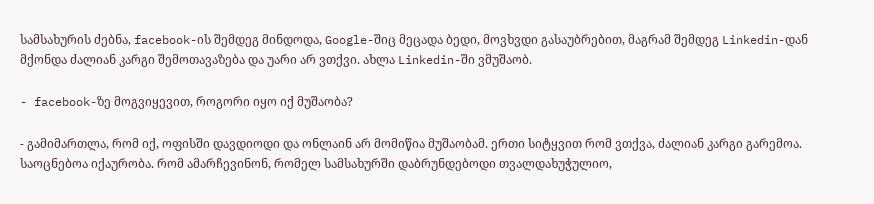სამსახურის ძებნა, facebook-ის შემდეგ მინდოდა, Google-შიც მეცადა ბედი, მოვხვდი გასაუბრებით, მაგრამ შემდეგ Linkedin-დან მქონდა ძალიან კარგი შემოთავაზება და უარი არ ვთქვი. ახლა Linkedin-ში ვმუშაობ.

- facebook-ზე მოგვიყევით, როგორი იყო იქ მუშაობა?

- გამიმართლა, რომ იქ, ოფისში დავდიოდი და ონლაინ არ მომიწია მუშაობამ. ერთი სიტყვით რომ ვთქვა, ძალიან კარგი გარემოა. საოცნებოა იქაურობა. რომ ამარჩევინონ, რომელ სამსახურში დაბრუნდებოდი თვალდახუჭულიო,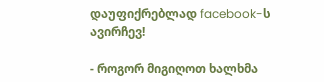დაუფიქრებლად facebook-ს ავირჩევ!

- როგორ მიგიღოთ ხალხმა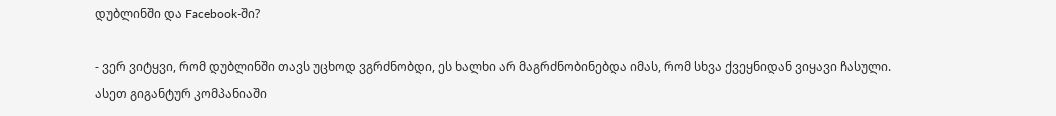დუბლინში და Facebook-ში?

- ვერ ვიტყვი, რომ დუბლინში თავს უცხოდ ვგრძნობდი, ეს ხალხი არ მაგრძნობინებდა იმას, რომ სხვა ქვეყნიდან ვიყავი ჩასული. ასეთ გიგანტურ კომპანიაში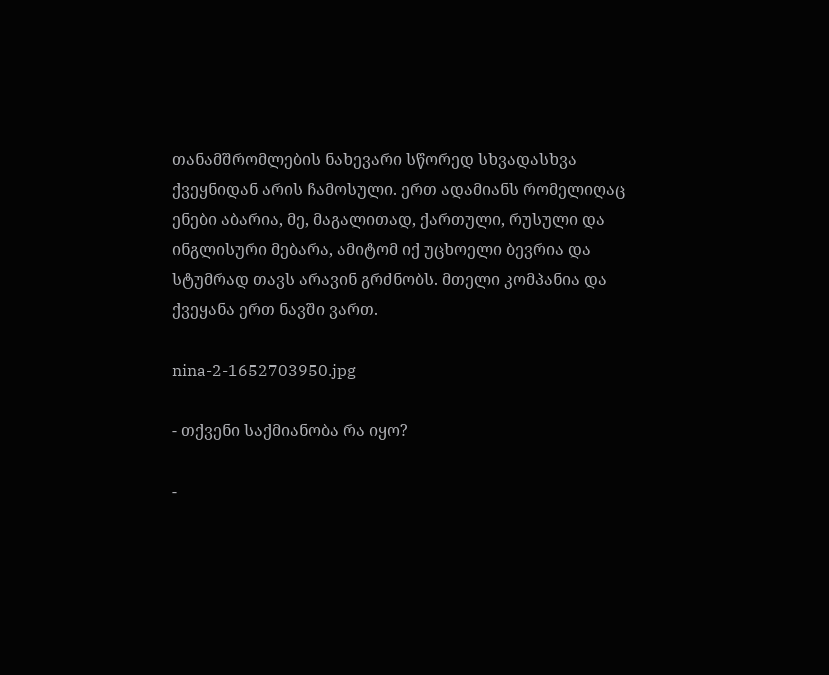თანამშრომლების ნახევარი სწორედ სხვადასხვა ქვეყნიდან არის ჩამოსული. ერთ ადამიანს რომელიღაც ენები აბარია, მე, მაგალითად, ქართული, რუსული და ინგლისური მებარა, ამიტომ იქ უცხოელი ბევრია და სტუმრად თავს არავინ გრძნობს. მთელი კომპანია და ქვეყანა ერთ ნავში ვართ.

nina-2-1652703950.jpg

- თქვენი საქმიანობა რა იყო?

-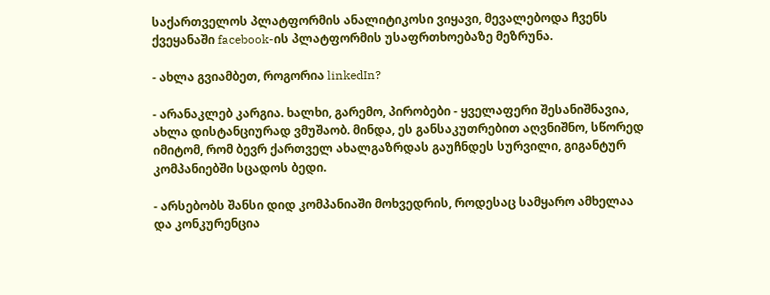საქართველოს პლატფორმის ანალიტიკოსი ვიყავი, მევალებოდა ჩვენს ქვეყანაში facebook-ის პლატფორმის უსაფრთხოებაზე მეზრუნა.

- ახლა გვიამბეთ, როგორია linkedIn?

- არანაკლებ კარგია. ხალხი, გარემო, პირობები - ყველაფერი შესანიშნავია, ახლა დისტანციურად ვმუშაობ. მინდა, ეს განსაკუთრებით აღვნიშნო, სწორედ იმიტომ, რომ ბევრ ქართველ ახალგაზრდას გაუჩნდეს სურვილი, გიგანტურ კომპანიებში სცადოს ბედი.

- არსებობს შანსი დიდ კომპანიაში მოხვედრის, როდესაც სამყარო ამხელაა და კონკურენცია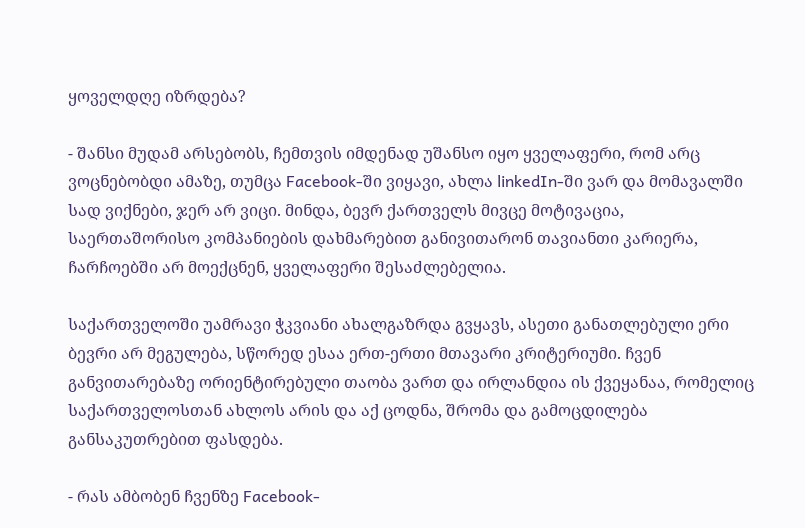ყოველდღე იზრდება?

- შანსი მუდამ არსებობს, ჩემთვის იმდენად უშანსო იყო ყველაფერი, რომ არც ვოცნებობდი ამაზე, თუმცა Facebook-ში ვიყავი, ახლა linkedIn-ში ვარ და მომავალში სად ვიქნები, ჯერ არ ვიცი. მინდა, ბევრ ქართველს მივცე მოტივაცია, საერთაშორისო კომპანიების დახმარებით განივითარონ თავიანთი კარიერა, ჩარჩოებში არ მოექცნენ, ყველაფერი შესაძლებელია.

საქართველოში უამრავი ჭკვიანი ახალგაზრდა გვყავს, ასეთი განათლებული ერი ბევრი არ მეგულება, სწორედ ესაა ერთ-ერთი მთავარი კრიტერიუმი. ჩვენ განვითარებაზე ორიენტირებული თაობა ვართ და ირლანდია ის ქვეყანაა, რომელიც საქართველოსთან ახლოს არის და აქ ცოდნა, შრომა და გამოცდილება განსაკუთრებით ფასდება.

- რას ამბობენ ჩვენზე Facebook-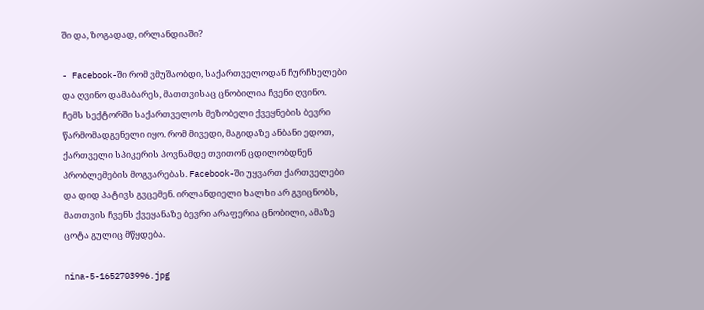ში და, ზოგადად, ირლანდიაში?

- Facebook-ში რომ ვმუშაობდი, საქართველოდან ჩურჩხელები და ღვინო დამაბარეს, მათთვისაც ცნობილია ჩვენი ღვინო. ჩემს სექტორში საქართველოს მეზობელი ქვეყნების ბევრი წარმომადგენელი იყო. რომ მივედი, მაგიდაზე ანბანი ედოთ, ქართველი სპიკერის პოვნამდე თვითონ ცდილობდნენ პრობლემების მოგვარებას. Facebook-ში უყვართ ქართველები და დიდ პატივს გვცემენ. ირლანდიელი ხალხი არ გვიცნობს, მათთვის ჩვენს ქვეყანაზე ბევრი არაფერია ცნობილი, ამაზე ცოტა გულიც მწყდება.

nina-5-1652703996.jpg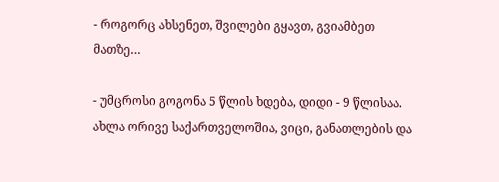- როგორც ახსენეთ, შვილები გყავთ, გვიამბეთ მათზე…

- უმცროსი გოგონა 5 წლის ხდება, დიდი - 9 წლისაა. ახლა ორივე საქართველოშია, ვიცი, განათლების და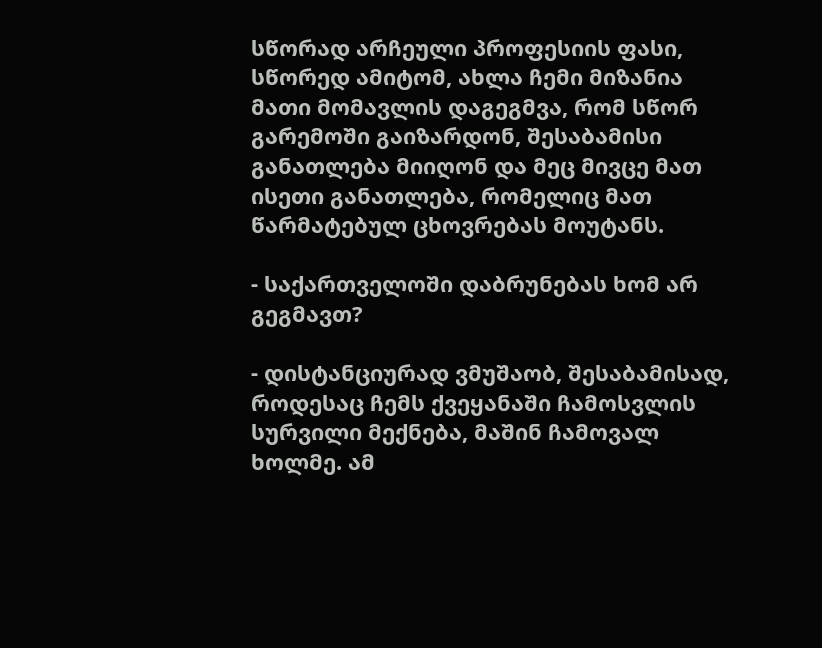სწორად არჩეული პროფესიის ფასი, სწორედ ამიტომ, ახლა ჩემი მიზანია მათი მომავლის დაგეგმვა, რომ სწორ გარემოში გაიზარდონ, შესაბამისი განათლება მიიღონ და მეც მივცე მათ ისეთი განათლება, რომელიც მათ წარმატებულ ცხოვრებას მოუტანს.

- საქართველოში დაბრუნებას ხომ არ გეგმავთ?

- დისტანციურად ვმუშაობ, შესაბამისად, როდესაც ჩემს ქვეყანაში ჩამოსვლის სურვილი მექნება, მაშინ ჩამოვალ ხოლმე. ამ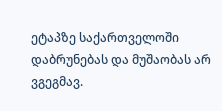ეტაპზე საქართველოში დაბრუნებას და მუშაობას არ ვგეგმავ.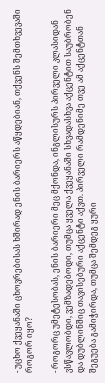- უცხო ქვეყანაში ცხოვრებისას ხშირად ენის ბარიერს აწყდებიან, თქვენს შემთხვევაში როგორ იყო?

- როგორც უმეტესობას, ენის ბარიერი მეც მქონდა, ინგლისურს პირველი კლასიდან ვსწავლობდი, ვემზადებოდი, თუმცა ყველა ქვეყანაში სხვადასხვა აქცენტით საუბრობენ და დუბლინშიც თავისებური აქცენტი აქვთ. პირველი რამდენიმე თვე ამ აქცენტთან შეგუება გამიჭირდა, თუმცა შემდეგ ყური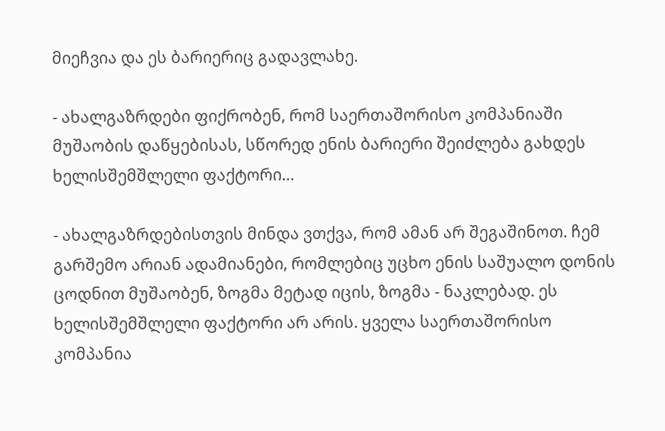მიეჩვია და ეს ბარიერიც გადავლახე.

- ახალგაზრდები ფიქრობენ, რომ საერთაშორისო კომპანიაში მუშაობის დაწყებისას, სწორედ ენის ბარიერი შეიძლება გახდეს ხელისშემშლელი ფაქტორი…

- ახალგაზრდებისთვის მინდა ვთქვა, რომ ამან არ შეგაშინოთ. ჩემ გარშემო არიან ადამიანები, რომლებიც უცხო ენის საშუალო დონის ცოდნით მუშაობენ, ზოგმა მეტად იცის, ზოგმა - ნაკლებად. ეს ხელისშემშლელი ფაქტორი არ არის. ყველა საერთაშორისო კომპანია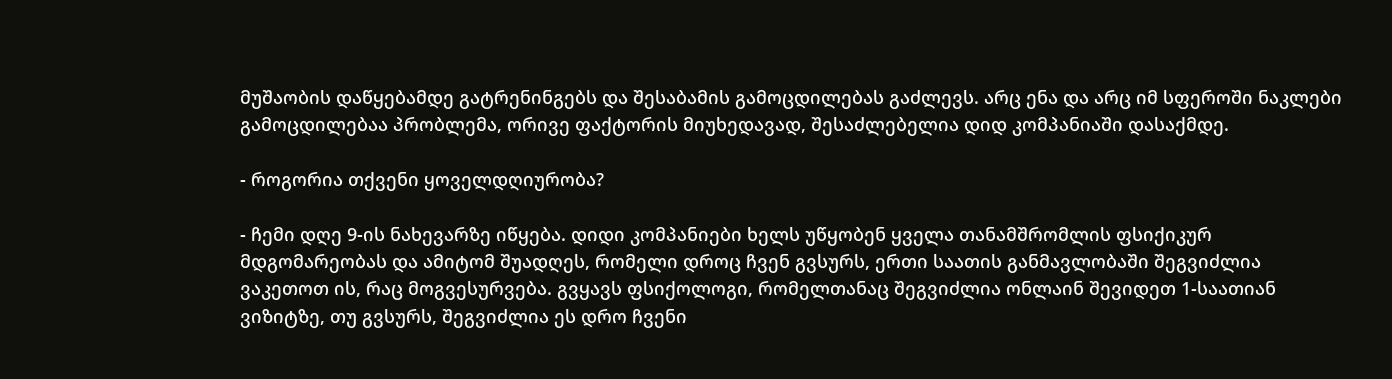მუშაობის დაწყებამდე გატრენინგებს და შესაბამის გამოცდილებას გაძლევს. არც ენა და არც იმ სფეროში ნაკლები გამოცდილებაა პრობლემა, ორივე ფაქტორის მიუხედავად, შესაძლებელია დიდ კომპანიაში დასაქმდე.

- როგორია თქვენი ყოველდღიურობა?

- ჩემი დღე 9-ის ნახევარზე იწყება. დიდი კომპანიები ხელს უწყობენ ყველა თანამშრომლის ფსიქიკურ მდგომარეობას და ამიტომ შუადღეს, რომელი დროც ჩვენ გვსურს, ერთი საათის განმავლობაში შეგვიძლია ვაკეთოთ ის, რაც მოგვესურვება. გვყავს ფსიქოლოგი, რომელთანაც შეგვიძლია ონლაინ შევიდეთ 1-საათიან ვიზიტზე, თუ გვსურს, შეგვიძლია ეს დრო ჩვენი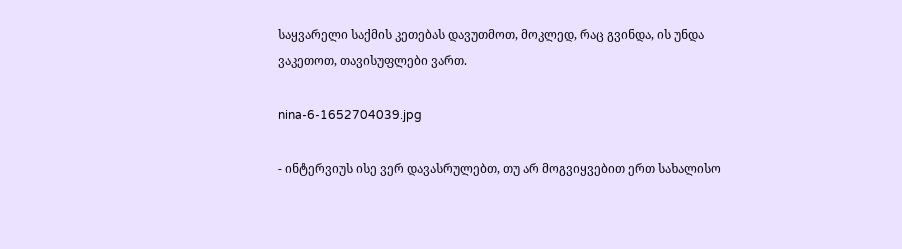საყვარელი საქმის კეთებას დავუთმოთ, მოკლედ, რაც გვინდა, ის უნდა ვაკეთოთ, თავისუფლები ვართ.

nina-6-1652704039.jpg

- ინტერვიუს ისე ვერ დავასრულებთ, თუ არ მოგვიყვებით ერთ სახალისო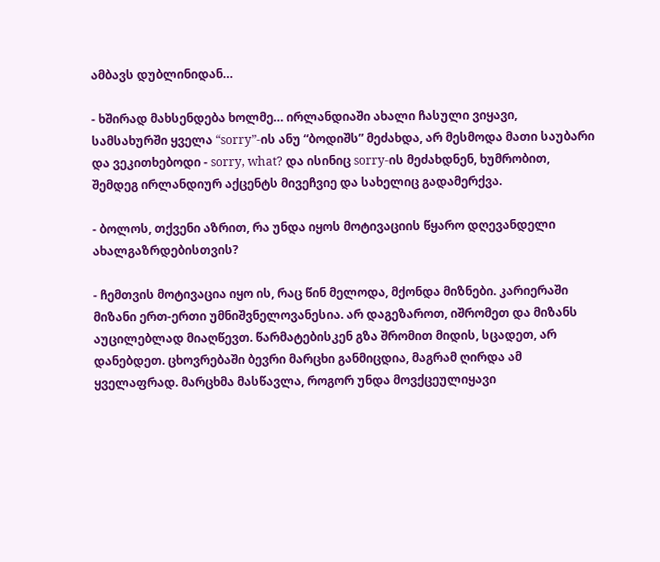ამბავს დუბლინიდან…

- ხშირად მახსენდება ხოლმე… ირლანდიაში ახალი ჩასული ვიყავი, სამსახურში ყველა “sorry”-ის ანუ “ბოდიშს” მეძახდა, არ მესმოდა მათი საუბარი და ვეკითხებოდი - sorry, what? და ისინიც sorry-ის მეძახდნენ, ხუმრობით, შემდეგ ირლანდიურ აქცენტს მივეჩვიე და სახელიც გადამერქვა.

- ბოლოს, თქვენი აზრით, რა უნდა იყოს მოტივაციის წყარო დღევანდელი ახალგაზრდებისთვის?

- ჩემთვის მოტივაცია იყო ის, რაც წინ მელოდა, მქონდა მიზნები. კარიერაში მიზანი ერთ-ერთი უმნიშვნელოვანესია. არ დაგეზაროთ, იშრომეთ და მიზანს აუცილებლად მიაღწევთ. წარმატებისკენ გზა შრომით მიდის, სცადეთ, არ დანებდეთ. ცხოვრებაში ბევრი მარცხი განმიცდია, მაგრამ ღირდა ამ ყველაფრად. მარცხმა მასწავლა, როგორ უნდა მოვქცეულიყავი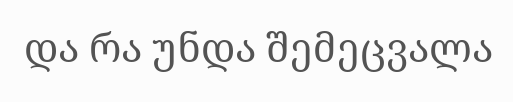და რა უნდა შემეცვალა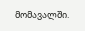მომავალში.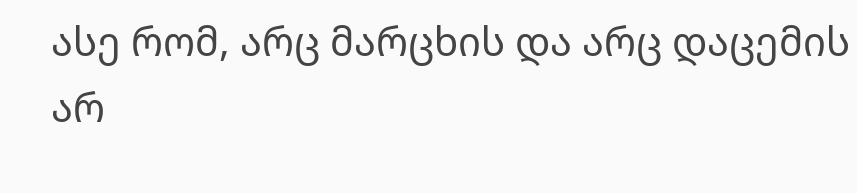ასე რომ, არც მარცხის და არც დაცემის არ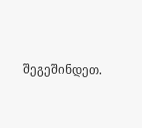შეგეშინდეთ.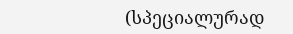(სპეციალურად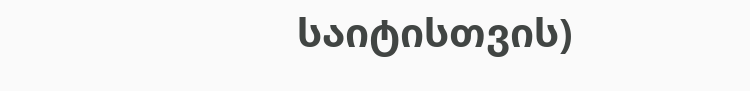საიტისთვის)